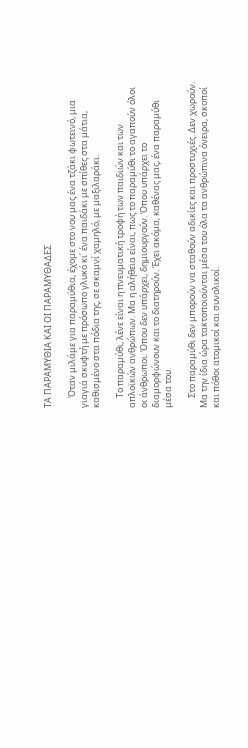ΤΑ ΠΑΡΑΜΥΘΙΑ ΚΑΙ ΟΙ ΠΑΡΑΜΥΘΑΔΕΣ

     Όταν μιλάμε για παραμύθια, έχομε στο νου μας ένα τζάκι φωτεινό, μια γιαγιά σκυφτή με πρόσωπο γλυκό κι΄ ένα παιδάκι με σπίθες στα μάτια, καθισμένο στα πόδια της, σε σκαμνί χαμηλό, με μαξιλαράκι.

     Το παραμύθι, λένε είναι η πνευματική τροφή των παιδιών και των απλοϊκών ανθρώπων. Μα η αλήθεια είναι, πως το παραμύθι το αγαπούν όλοι οι άνθρωποι. Όπου δεν υπάρχει, δημιουργούν. Όπου υπάρχει το διαμορφώνουν και το διατηρούν. Έχει ακόμα, καθένας μας, ένα παραμύθι μέσα του.

     Στο παραμύθι δεν μπορούν να σταθούν αδικίες και προστυχιές. Δεν χωρούν. Μα την ίδια ώρα τακτοποιούνται μέσα του όλα τα ανθρώπινα όνειρα, σκοποί και πόθοι ατομικοί και συνολικοί.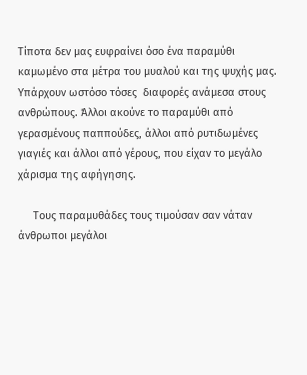Τίποτα δεν μας ευφραίνει όσο ένα παραμύθι καμωμένο στα μέτρα του μυαλού και της ψυχής μας. Υπάρχουν ωστόσο τόσες  διαφορές ανάμεσα στους ανθρώπους. Άλλοι ακούνε το παραμύθι από γερασμένους παππούδες, άλλοι από ρυτιδωμένες γιαγιές και άλλοι από γέρους, που είχαν το μεγάλο χάρισμα της αφήγησης.

     Τους παραμυθάδες τους τιμούσαν σαν νάταν άνθρωποι μεγάλοι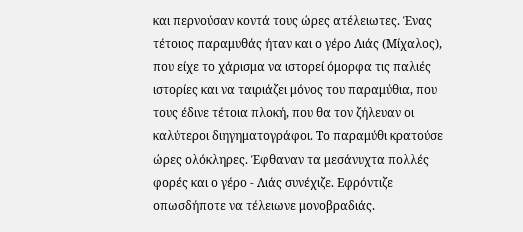και περνούσαν κοντά τους ώρες ατέλειωτες. Ένας τέτοιος παραμυθάς ήταν και ο γέρο Λιάς (Μίχαλος), που είχε το χάρισμα να ιστορεί όμορφα τις παλιές ιστορίες και να ταιριάζει μόνος του παραμύθια, που τους έδινε τέτοια πλοκή, που θα τον ζήλευαν οι καλύτεροι διηγηματογράφοι. Το παραμύθι κρατούσε ώρες ολόκληρες. Έφθαναν τα μεσάνυχτα πολλές φορές και ο γέρο - Λιάς συνέχιζε. Εφρόντιζε οπωσδήποτε να τέλειωνε μονοβραδιάς.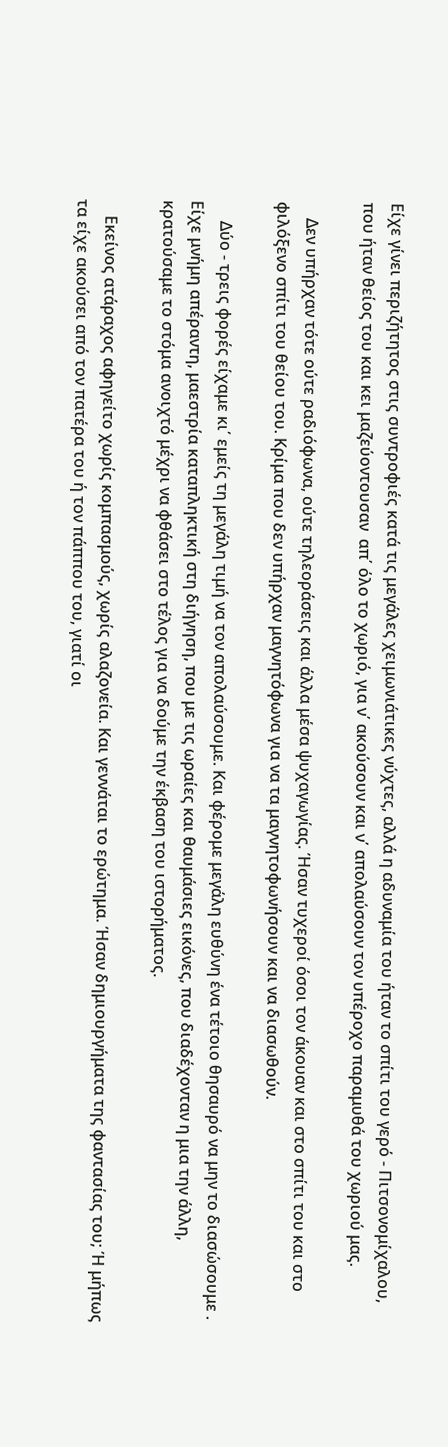Είχε γίνει περιζήτητος στις συντροφιές κατά τις μεγάλες χειμωνιάτικες νύχτες, αλλά η αδυναμία του ήταν το σπίτι του γερό - Πιτσονομίχαλου, που ήταν θείος του και κει μαζεύοντουσαν  απ΄ όλο το χωριό, για ν΄ ακούσουν και ν΄ απολαύσουν τον υπέροχο παραμυθά του χωριού μας.

    Δεν υπήρχαν τότε ούτε ραδιόφωνα, ούτε τηλεοράσεις και άλλα μέσα ψυχαγωγίας. Ήσαν τυχεροί όσοι τον άκουαν και στο σπίτι του και στο φιλόξενο σπίτι του θείου του. Κρίμα που δεν υπήρχαν μαγνητόφωνα για να τα μαγνητοφωνήσουν και να διασωθούν.

     Δύο - τρεις φορές είχαμε κι΄ εμείς τη μεγάλη τιμή να τον απολαύσουμε. Και φέρομε μεγάλη ευθύνη ένα τέτοιο θησαυρό να μην το διασώσουμε .  Είχε μνήμη απέραντη, μαεστρία καταπληκτική στη διήγηση, που με τις ωραίες και θαυμάσιες εικόνες, που διαδέχονταν η μια την άλλη, κρατούσαμε το στόμα ανοιχτό μέχρι να φθάσει στο τέλος για να δούμε την έκβαση του ιστορήματος.

    Εκείνος ατάραχος αφηγείτο χωρίς κομπασμούς, χωρίς αλαζονεία. Και γεννάται το ερώτημα. Ήσαν δημιουργήματα της φαντασίας του; Ή μήπως τα είχε ακούσει από τον πατέρα του ή τον πάππου του, γιατί οι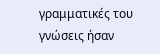γραμματικές του γνώσεις ήσαν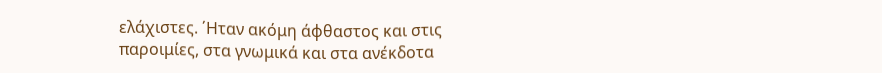ελάχιστες. ΄Ηταν ακόμη άφθαστος και στις παροιμίες, στα γνωμικά και στα ανέκδοτα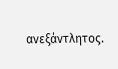ανεξάντλητος.